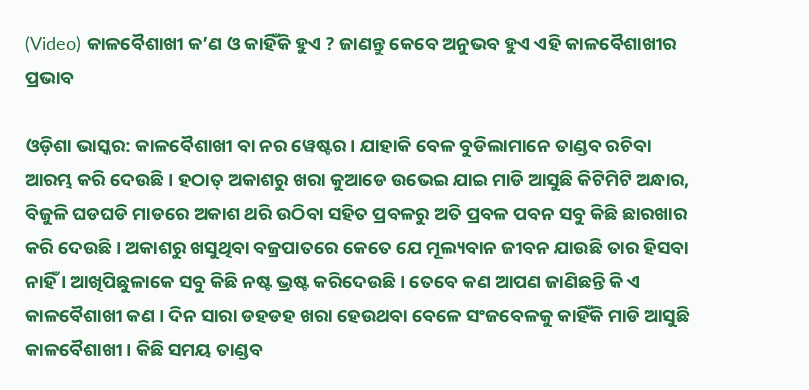(Video) କାଳବୈଶାଖୀ କ’ଣ ଓ କାହିଁକି ହୁଏ ? ଜାଣନ୍ତୁ କେବେ ଅନୁଭବ ହୁଏ ଏହି କାଳବୈଶାଖୀର ପ୍ରଭାବ

ଓଡ଼ିଶା ଭାସ୍କର: କାଳବୈଶାଖୀ ବା ନର ୱେଷ୍ଟର । ଯାହାକି ବେଳ ବୁଡିଲାମାନେ ତାଣ୍ଡବ ରଚିବା ଆରମ୍ଭ କରି ଦେଉଛି । ହଠାତ୍ ଅକାଶରୁ ଖରା କୁଆଡେ ଉଭେଇ ଯାଇ ମାଡି ଆସୁଛି କିଟିମିଟି ଅନ୍ଧାର, ବିଜୁଳି ଘଡଘଡି ମାଡରେ ଅକାଶ ଥରି ଉଠିବା ସହିତ ପ୍ରବଳରୁ ଅତି ପ୍ରବଳ ପବନ ସବୁ କିଛି ଛାରଖାର କରି ଦେଉଛି । ଅକାଶରୁ ଖସୁଥିବା ବଜ୍ରପାତରେ କେତେ ଯେ ମୂଲ୍ୟବାନ ଜୀବନ ଯାଉଛି ତାର ହିସବା ନାହିଁ । ଆଖିପିଛୁଳାକେ ସବୁ କିଛି ନଷ୍ଟ ଭ୍ରଷ୍ଟ କରିଦେଉଛି । ତେବେ କଣ ଆପଣ ଜାଣିଛନ୍ତି କି ଏ କାଳବୈଶାଖୀ କଣ । ଦିନ ସାରା ଡହଡହ ଖରା ହେଉଥବା ବେଳେ ସଂଜବେଳକୁ କାହିଁକି ମାଡି ଆସୁଛି କାଳବୈଶାଖୀ । କିଛି ସମୟ ତାଣ୍ଡବ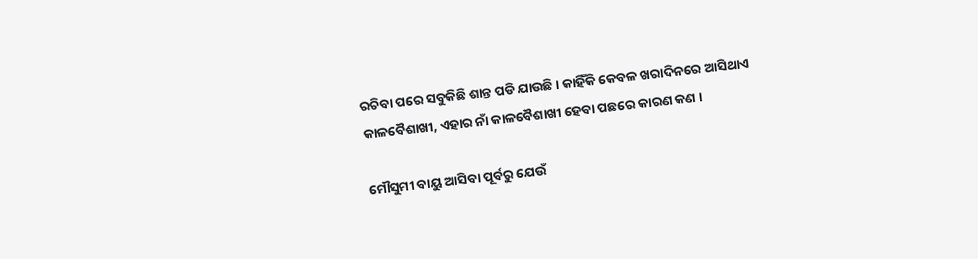ରଚିବା ପରେ ସବୁକିଛି ଶାନ୍ତ ପଡି ଯାଉଛି । କାହିଁକି କେବଳ ଖରାଦିନରେ ଆସିଥାଏ କାଳବୈଶାଖୀ, ଏହାର ନାଁ କାଳବୈଶାଖୀ ହେବା ପଛରେ କାରଣ କଣ ।

ମୌସୁମୀ ବାୟୁ ଆସିବା ପୂର୍ବରୁ ଯେଉଁ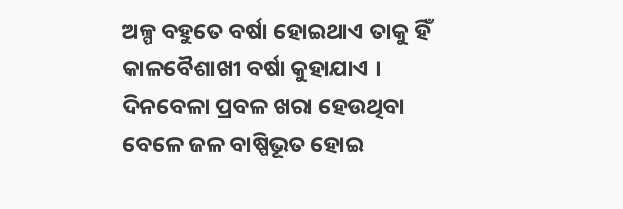ଅଳ୍ପ ବହୁତେ ବର୍ଷା ହୋଇଥାଏ ତାକୁ ହିଁ କାଳବୈଶାଖୀ ବର୍ଷା କୁହାଯାଏ । ଦିନବେଳା ପ୍ରବଳ ଖରା ହେଉଥିବା ବେଳେ ଜଳ ବାଷ୍ପିଭୂତ ହୋଇ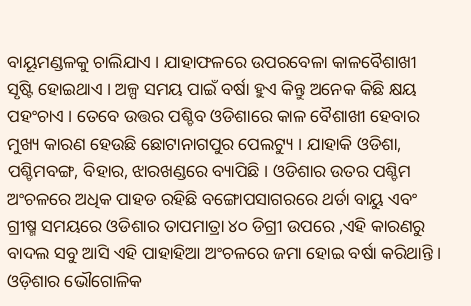ବାୟୂମଣ୍ଡଳକୁ ଚାଲିଯାଏ । ଯାହାଫଳରେ ଉପରବେଳା କାଳବୈଶାଖୀ ସୃଷ୍ଟି ହୋଇଥାଏ । ଅଳ୍ପ ସମୟ ପାଇଁ ବର୍ଷା ହୁଏ କିନ୍ତୁ ଅନେକ କିଛି କ୍ଷୟ ପହଂଚାଏ । ତେବେ ଉତ୍ତର ପଶ୍ଚିବ ଓଡିଶାରେ କାଳ ବୈଶାଖୀ ହେବାର ମୁଖ୍ୟ କାରଣ ହେଉଛି ଛୋଟାନାଗପୁର ପେଲଟ୍ୟୁ । ଯାହାକି ଓଡିଶା, ପଶ୍ଚିମବଙ୍ଗ, ବିହାର, ଝାରଖଣ୍ଡରେ ବ୍ୟାପିଛି । ଓଡିଶାର ଉତର ପଶ୍ଚିମ ଅଂଚଳରେ ଅଧିକ ପାହଡ ରହିଛି ବଙ୍ଗୋପସାଗରରେ ଥର୍ଡା ବାୟୁ ଏବଂ ଗ୍ରୀଷ୍ମ ସମୟରେ ଓଡିଶାର ତାପମାତ୍ରା ୪୦ ଡିଗ୍ରୀ ଉପରେ ,ଏହି କାରଣରୁ ବାଦଲ ସବୁ ଆସି ଏହି ପାହାହିଆ ଅଂଚଳରେ ଜମା ହୋଇ ବର୍ଷା କରିଥାନ୍ତି । ଓଡ଼ିଶାର ଭୌଗୋଳିକ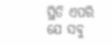ସ୍ଥିତି ଏପରି ଯେ ସବୁ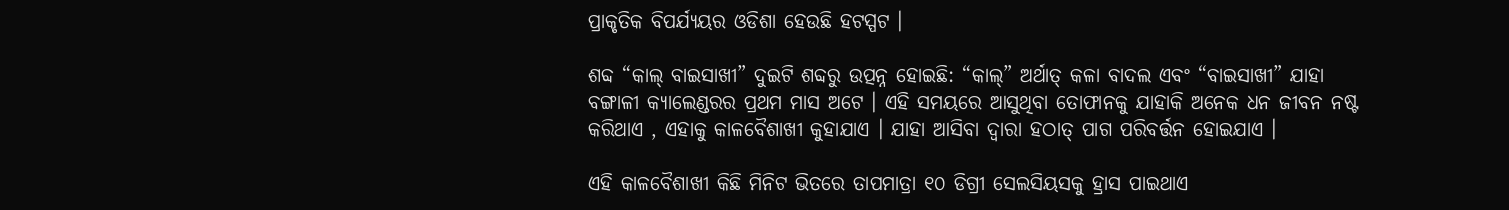ପ୍ରାକୃତିକ ବିପର୍ଯ୍ୟୟର ଓଡିଶା ହେଉଛି ହଟସ୍ପଟ ।

ଶବ୍ଦ “କାଲ୍ ବାଇସାଖୀ” ଦୁଇଟି ଶବ୍ଦରୁ ଉତ୍ପନ୍ନ ହୋଇଛି: “କାଲ୍” ଅର୍ଥାତ୍ କଳା ବାଦଲ ଏବଂ “ବାଇସାଖୀ” ଯାହା ବଙ୍ଗାଳୀ କ୍ୟାଲେଣ୍ଡରର ପ୍ରଥମ ମାସ ଅଟେ । ଏହି ସମୟରେ ଆସୁଥିବା ତୋଫାନକୁ ଯାହାକି ଅନେକ ଧନ ଜୀବନ ନଷ୍ଟ କରିଥାଏ , ଏହାକୁ କାଳବୈଶାଖୀ କୁହାଯାଏ । ଯାହା ଆସିବା ଦ୍ୱାରା ହଠାତ୍ ପାଗ ପରିବର୍ତ୍ତନ ହୋଇଯାଏ ।

ଏହି କାଳବୈଶାଖୀ କିଛି ମିନିଟ ଭିତରେ ତାପମାତ୍ରା ୧୦ ଡିଗ୍ରୀ ସେଲସିୟସକୁ ହ୍ରାସ ପାଇଥାଏ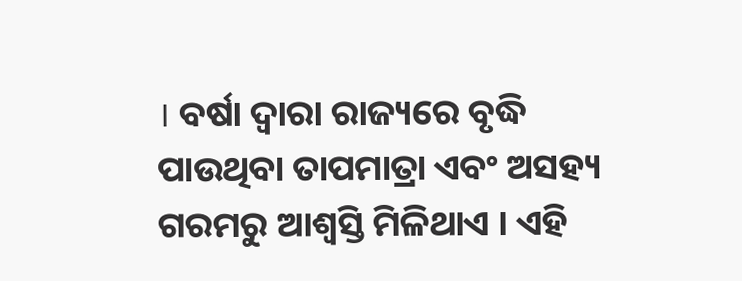। ବର୍ଷା ଦ୍ୱାରା ରାଜ୍ୟରେ ବୃଦ୍ଧି ପାଉଥିବା ତାପମାତ୍ରା ଏବଂ ଅସହ୍ୟ ଗରମରୁ ଆଶ୍ୱସ୍ତି ମିଳିଥାଏ । ଏହି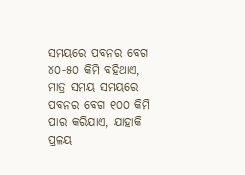ସମୟରେ ପବନର ବେଗ ୪୦-୫୦ କିମି ବହିଥାଏ, ମାତ୍ର ସମୟ ସମୟରେ ପବନର ବେଗ ୧୦୦ କିମି ପାର କରିଯାଏ, ଯାହାକି ପ୍ରଳୟ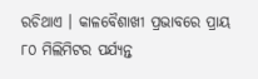ରଚିଥାଏ । କାଳବୈଶାଖୀ ପ୍ରଭାବରେ ପ୍ରାୟ ୮୦ ମିଲିମିଟର ପର୍ଯ୍ୟନ୍ତ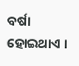ବର୍ଷା ହୋଇଥାଏ ।